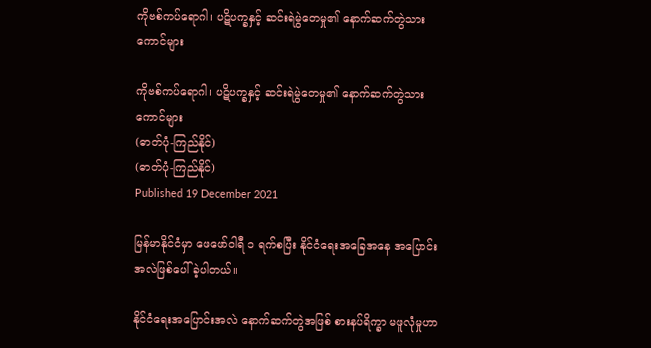ကိုဗစ်ကပ်ရောဂါ၊ ပဋိပက္ခနှင့် ဆင်းရဲမွဲတေမှု၏ နောက်ဆက်တွဲသားကောင်များ

ကိုဗစ်ကပ်ရောဂါ၊ ပဋိပက္ခနှင့် ဆင်းရဲမွဲတေမှု၏ နောက်ဆက်တွဲသားကောင်များ
(ဓာတ်ပုံ-ကြည်နိုင်)
(ဓာတ်ပုံ-ကြည်နိုင်)
Published 19 December 2021

မြန်မာနိုင်ငံမှာ ဖေဖော်ဝါရီ ၁ ရက်စပြီး နိုင်ငံရေးအခြေအနေ အပြောင်းအလဲဖြစ်ပေါ် ခဲ့ပါတယ်။

နိုင်ငံရေးအပြောင်းအလဲ နောက်ဆက်တွဲအဖြစ် စားနပ်ရိက္ခာ မဖူလုံမှုဟာ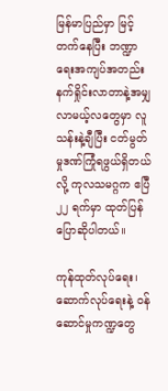မြန်မာပြည်မှာ မြင့်တက်နေပြီး ဘဏ္ဍာရေးအကျပ်အတည်း နက်ရှိုင်းလာတာနဲ့အမျှ လာမယ့်လတွေမှာ လူ သန်းနဲ့ချီပြီး ငတ်မွတ်မှုဒဏ်ကြုံရဖွယ်ရှိတယ်လို့ ကုလသမဂ္ဂက ဧပြီ ၂၂ ရက်မှာ ထုတ်ပြန် ပြောဆိုပါတယ်။

ကုန်ထုတ်လုပ်ရေး၊ ဆောက်လုပ်ရေးနဲ့ ဝန်ဆောင်မှုကဏ္ဍတွေ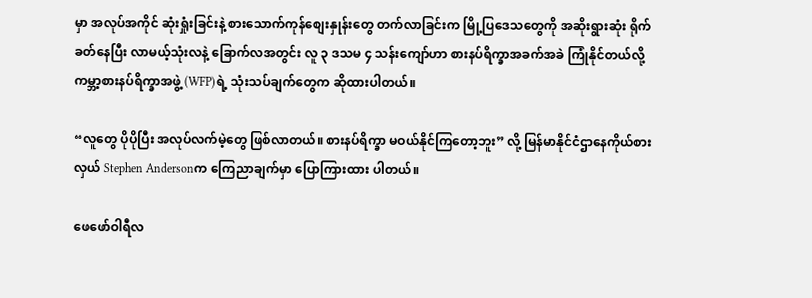မှာ အလုပ်အကိုင် ဆုံးရှုံးခြင်းနဲ့ စားသောက်ကုန်စျေးနှုန်းတွေ တက်လာခြင်းက မြို့ပြဒေသတွေကို အဆိုးရွားဆုံး ရိုက်ခတ်နေပြီး လာမယ့်သုံးလနဲ့ ခြောက်လအတွင်း လူ ၃ ဒသမ ၄ သန်းကျော်ဟာ စားနပ်ရိက္ခာအခက်အခဲ ကြုံနိုင်တယ်လို့ ကမ္ဘာ့စားနပ်ရိက္ခာအဖွဲ့ (WFP)ရဲ့ သုံးသပ်ချက်တွေက ဆိုထားပါတယ်။

“လူတွေ ပိုပိုပြီး အလုပ်လက်မဲ့တွေ ဖြစ်လာတယ်။ စားနပ်ရိက္ခာ မဝယ်နိုင်ကြတော့ဘူး” လို့ မြန်မာနိုင်ငံဌာနေကိုယ်စားလှယ် Stephen Andersonက ကြေညာချက်မှာ ပြောကြားထား ပါတယ်။

ဖေဖော်ဝါရီလ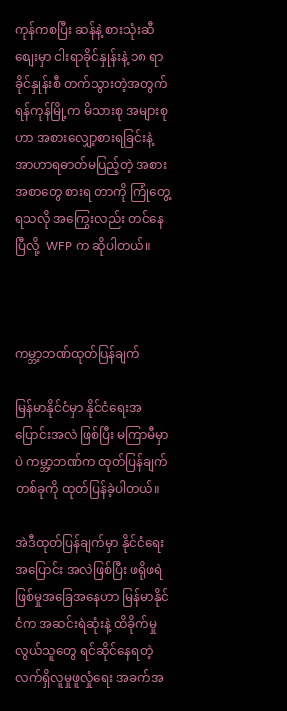ကုန်ကစပြီး ဆန်နဲ့ စားသုံးဆီစျေးမှာ ငါးရာခိုင်နှုန်းနဲ့ ၁၈ ရာခိုင်နှုန်းစီ တက်သွားတဲ့အတွက်  ရန်ကုန်မြို့က မိသားစု အများစုဟာ အစားလျှော့စားရခြင်းနဲ့ အာဟာရဓာတ်မပြည့်တဲ့ အစားအစာတွေ စားရ တာကို ကြုံတွေ့ရသလို အကြွေးလည်း တင်နေပြီလို့  WFP က ဆိုပါတယ်။



ကမ္ဘာ့ဘဏ်ထုတ်ပြန်ချက်

မြန်မာနိုင်ငံမှာ နိုင်ငံရေးအပြောင်းအလဲ ဖြစ်ပြီး မကြာမီမှာပဲ ကမ္ဘာ့ဘဏ်က ထုတ်ပြန်ချက်တစ်ခုကို ထုတ်ပြန်ခဲ့ပါတယ်။

အဲဒီထုတ်ပြန်ချက်မှာ နိုင်ငံရေးအပြောင်း အလဲဖြစ်ပြီး ဖရိုဖရဲဖြစ်မှုအခြေအနေဟာ မြန်မာနိုင်ငံက အဆင်းရဲဆုံးနဲ့ ထိခိုက်မှု လွယ်သူတွေ ရင်ဆိုင်နေရတဲ့ လက်ရှိလူမှုဖူလှုံရေး အခက်အ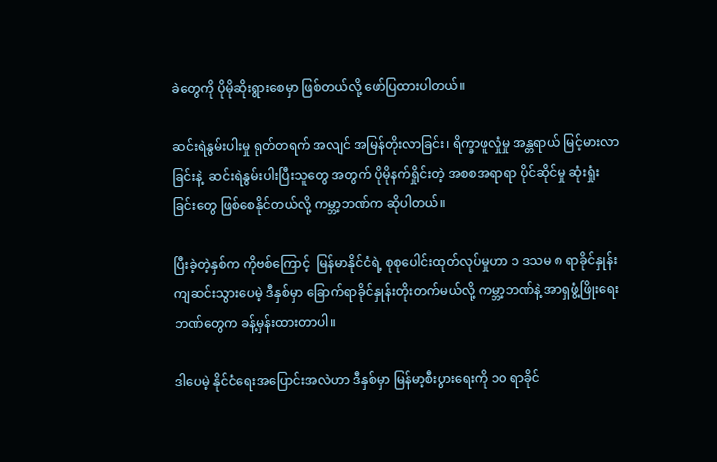ခဲတွေကို ပိုမိုဆိုးရွားစေမှာ ဖြစ်တယ်လို့ ဖော်ပြထားပါတယ်။

ဆင်းရဲနွမ်းပါးမှု ရုတ်တရက် အလျင် အမြန်တိုးလာခြင်း၊ ရိက္ခာဖူလှုံမှု အန္တရာယ် မြင့်မားလာခြင်းနဲ့  ဆင်းရဲနွမ်းပါးပြီးသူတွေ အတွက် ပိုမိုနက်ရှိုင်းတဲ့ အစစအရာရာ ပိုင်ဆိုင်မှု ဆုံးရှုံးခြင်းတွေ ဖြစ်စေနိုင်တယ်လို့ ကမ္ဘာ့ဘဏ်က ဆိုပါတယ်။

ပြီးခဲ့တဲ့နှစ်က ကိုဗစ်ကြောင့်  မြန်မာနိုင်ငံရဲ့ စုစုပေါင်းထုတ်လုပ်မှုဟာ ၁ ဒသမ ၈ ရာခိုင်နှုန်း ကျဆင်းသွားပေမဲ့ ဒီနှစ်မှာ ခြောက်ရာခိုင်နှုန်းတိုးတက်မယ်လို့ ကမ္ဘာ့ဘဏ်နဲ့ အာရှဖွံ့ဖြိုးရေးဘဏ်တွေက ခန့်မှန်းထားတာပါ။

ဒါပေမဲ့ နိုင်ငံရေးအပြောင်းအလဲဟာ ဒီနှစ်မှာ မြန်မာ့စီးပွားရေးကို ၁၀ ရာခိုင်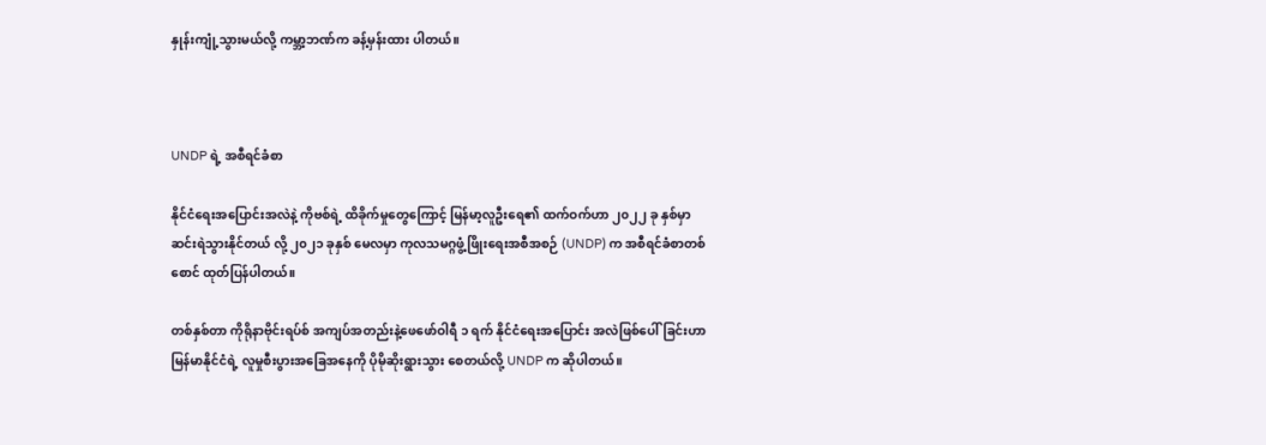နှုန်းကျုံ့သွားမယ်လို့ ကမ္ဘာ့ဘဏ်က ခန့်မှန်းထား ပါတယ်။



UNDP ရဲ့ အစီရင်ခံစာ

နိုင်ငံရေးအပြောင်းအလဲနဲ့ ကိုဗစ်ရဲ့ ထိခိုက်မှုတွေကြောင့် မြန်မာ့လူဦးရေ၏ ထက်ဝက်ဟာ ၂၀၂၂ ခု နှစ်မှာ ဆင်းရဲသွားနိုင်တယ် လို့ ၂၀၂၁ ခုနှစ် မေလမှာ ကုလသမဂ္ဂဖွံ့ဖြိုးရေးအစီအစဉ် (UNDP) က အစီရင်ခံစာတစ် စောင် ထုတ်ပြန်ပါတယ်။

တစ်နှစ်တာ ကိုရိုနာဗိုင်းရပ်စ် အကျပ်အတည်းနဲ့ဖေဖော်ဝါရီ ၁ ရက် နိုင်ငံရေးအပြောင်း အလဲဖြစ်ပေါ်ခြင်းဟာ မြန်မာနိုင်ငံရဲ့ လူမှုစီးပွားအခြေအနေကို ပိုမိုဆိုးရွားသွား စေတယ်လို့ UNDP က ဆိုပါတယ်။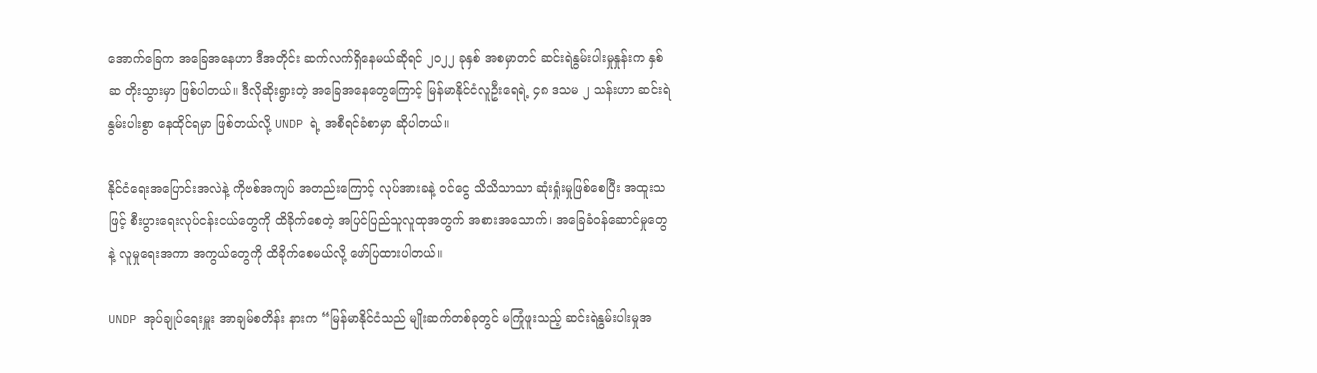အောက်ခြေက အခြေအနေဟာ ဒီအတိုင်း ဆက်လက်ရှိနေမယ်ဆိုရင် ၂၀၂၂ ခုနှစ် အစမှာတင် ဆင်းရဲနွမ်းပါးမှုနှုန်းက နှစ်ဆ တိုးသွားမှာ ဖြစ်ပါတယ်။ ဒီလိုဆိုးရွားတဲ့ အခြေအနေတွေကြောင့် မြန်မာနိုင်ငံလူဦးရေရဲ့ ၄၈ ဒသမ ၂ သန်းဟာ ဆင်းရဲနွမ်းပါးစွာ နေထိုင်ရမှာ ဖြစ်တယ်လို့ UNDP ရဲ့ အစီရင်ခံစာမှာ ဆိုပါတယ်။

နိုင်ငံရေးအပြောင်းအလဲနဲ့ ကိုဗစ်အကျပ် အတည်းကြောင့် လုပ်အားခနဲ့ ဝင်ငွေ သိသိသာသာ ဆုံးရှုံးမှုဖြစ်စေပြီး အထူးသဖြင့် စီးပွားရေးလုပ်ငန်းငယ်တွေကို ထိခိုက်စေတဲ့ အပြင်ပြည်သူလူထုအတွက် အစားအသောက်၊ အခြေခံဝန်ဆောင်မှုတွေနဲ့ လူမှုရေးအကာ အကွယ်တွေကို ထိခိုက်စေမယ်လို့ ဖော်ပြထားပါတယ်။

UNDP အုပ်ချုပ်ရေးမှူး အာချမ်စတိန်း နားက “မြန်မာနိုင်ငံသည် မျိုးဆက်တစ်ခုတွင် မကြုံဖူးသည့် ဆင်းရဲနွမ်းပါးမှုအ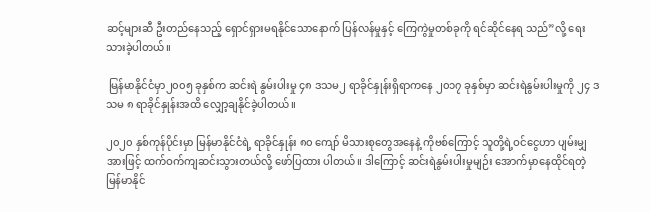ဆင့်များဆီ ဦးတည်နေသည့် ရှောင်ရှားမရနိုင်သောနောက် ပြန်လန်မှုနှင့် ကြေကွဲမှုတစ်ခုကို ရင်ဆိုင်နေရ သည်”လို့ ရေးသားခဲ့ပါတယ်။

 မြန်မာနိုင်ငံမှာ၂၀၀၅ ခုနှစ်က ဆင်းရဲ နွမ်းပါးမှု ၄၈ ဒသမ၂ ရာခိုင်နှုန်းရှိရာကနေ ၂၀၁၇ ခုနှစ်မှာ ဆင်းရဲနွမ်းပါးမှုကို ၂၄ ဒသမ ၈ ရာခိုင်နှုန်းအထိ လျှော့ချနိုင်ခဲ့ပါတယ်။

၂၀၂၀ နှစ်ကုန်ပိုင်းမှာ မြန်မာနိုင်ငံရဲ့ ရာခိုင်နှုန်း ၈၀ ကျော် မိသားစုတွေအနေနဲ့ ကိုဗစ်ကြောင့် သူတို့ရဲ့ဝင်ငွေဟာ ပျမ်းမျှအားဖြင့် ထက်ဝက်ကျဆင်းသွားတယ်လို့ ဖော်ပြထား ပါတယ်။ ဒါကြောင့် ဆင်းရဲနွမ်းပါးမှုမျဉ်း အောက်မှာနေထိုင်ရတဲ့ မြန်မာနိုင်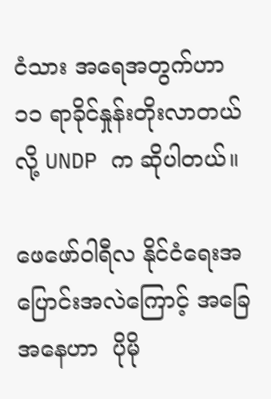ငံသား အရေအတွက်ဟာ ၁၁ ရာခိုင်နှုန်းတိုးလာတယ်လို့ UNDP က ဆိုပါတယ်။

ဖေဖော်ဝါရီလ နိုင်ငံရေးအပြောင်းအလဲကြောင့် အခြေအနေဟာ  ပိုမို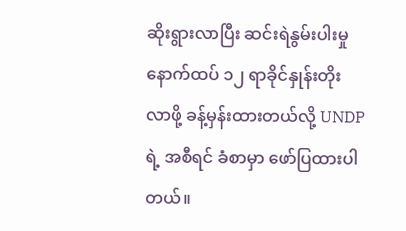ဆိုးရွားလာပြီး ဆင်းရဲနွမ်းပါးမှု နောက်ထပ် ၁၂ ရာခိုင်နှုန်းတိုး လာဖို့ ခန့်မှန်းထားတယ်လို့ UNDP ရဲ့ အစီရင် ခံစာမှာ ဖော်ပြထားပါတယ်။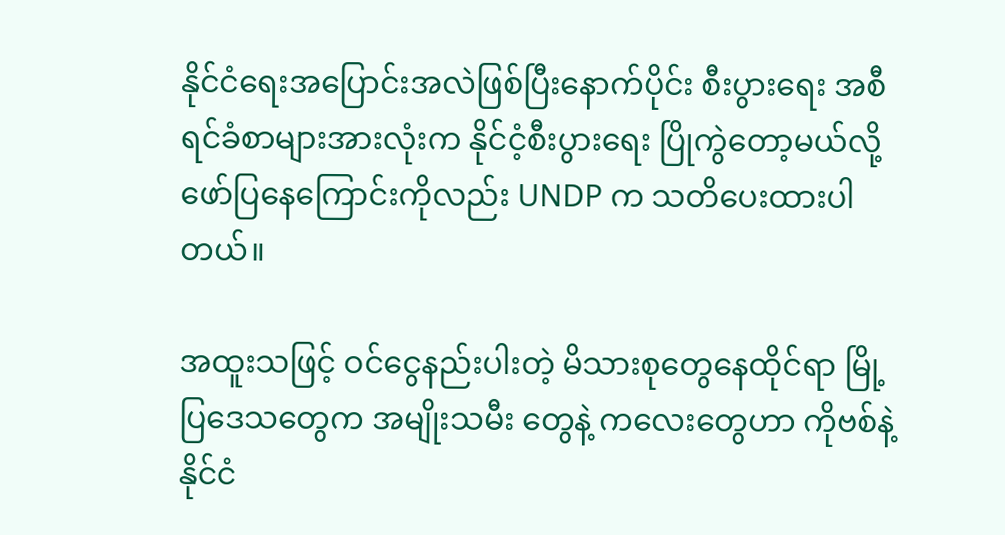နိုင်ငံရေးအပြောင်းအလဲဖြစ်ပြီးနောက်ပိုင်း စီးပွားရေး အစီရင်ခံစာများအားလုံးက နိုင်ငံ့စီးပွားရေး ပြိုကွဲတော့မယ်လို့ ဖော်ပြနေကြောင်းကိုလည်း UNDP က သတိပေးထားပါတယ်။

အထူးသဖြင့် ဝင်ငွေနည်းပါးတဲ့ မိသားစုတွေနေထိုင်ရာ မြို့ပြဒေသတွေက အမျိုးသမီး တွေနဲ့ ကလေးတွေဟာ ကိုဗစ်နဲ့ နိုင်ငံ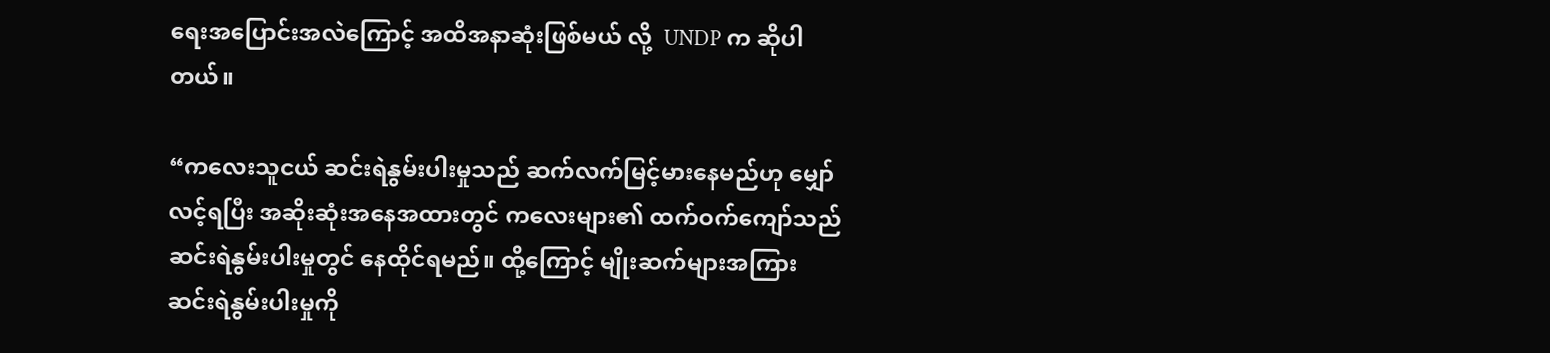ရေးအပြောင်းအလဲကြောင့် အထိအနာဆုံးဖြစ်မယ် လို့  UNDP က ဆိုပါတယ်။

“ကလေးသူငယ် ဆင်းရဲနွမ်းပါးမှုသည် ဆက်လက်မြင့်မားနေမည်ဟု မျှော်လင့်ရပြီး အဆိုးဆုံးအနေအထားတွင် ကလေးများ၏ ထက်ဝက်ကျော်သည် ဆင်းရဲနွမ်းပါးမှုတွင် နေထိုင်ရမည်။ ထို့ကြောင့် မျိုးဆက်များအကြား ဆင်းရဲနွမ်းပါးမှုကို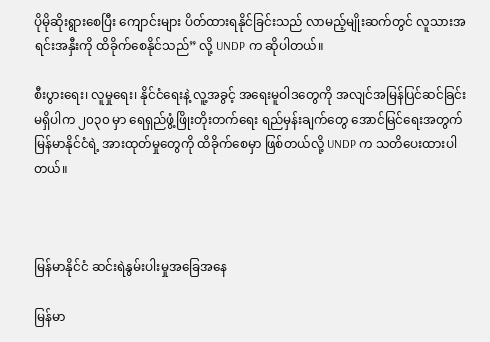ပိုမိုဆိုးရွားစေပြီး ကျောင်းများ ပိတ်ထားရနိုင်ခြင်းသည် လာမည့်မျိုးဆက်တွင် လူသားအရင်းအနှီးကို ထိခိုက်စေနိုင်သည်” လို့ UNDP က ဆိုပါတယ်။

စီးပွားရေး၊ လူမှုရေး၊ နိုင်ငံရေးနဲ့ လူ့အခွင့် အရေးမူဝါဒတွေကို အလျင်အမြန်ပြင်ဆင်ခြင်း မရှိပါက ၂၀၃၀ မှာ ရေရှည်ဖွံ့ဖြိုးတိုးတက်ရေး ရည်မှန်းချက်တွေ အောင်မြင်ရေးအတွက် မြန်မာနိုင်ငံရဲ့ အားထုတ်မှုတွေကို ထိခိုက်စေမှာ ဖြစ်တယ်လို့ UNDP က သတိပေးထားပါတယ်။



မြန်မာနိုင်ငံ ဆင်းရဲနွမ်းပါးမှုအခြေအနေ

မြန်မာ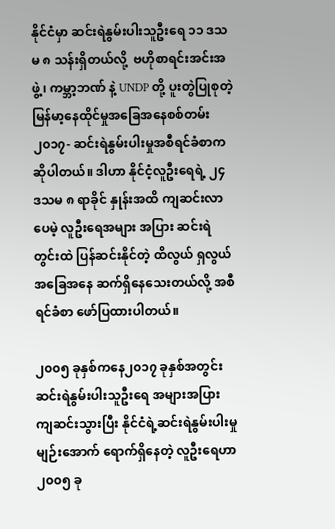နိုင်ငံမှာ ဆင်းရဲနွမ်းပါးသူဦးရေ ၁၁ ဒသမ ၈ သန်းရှိတယ်လို့  ဗဟိုစာရင်းအင်းအဖွဲ့၊ ကမ္ဘာ့ဘဏ် နဲ့ UNDP တို့ ပူးတွဲပြုစုတဲ့  မြန်မာ့နေထိုင်မှုအခြေအနေစစ်တမ်း ၂၀၁၇- ဆင်းရဲနွမ်းပါးမှုအစီရင်ခံစာက ဆိုပါတယ်။ ဒါဟာ နိုင်ငံ့လူဦးရေရဲ့ ၂၄ ဒသမ ၈ ရာခိုင် နှုန်းအထိ ကျဆင်းလာပေမဲ့ လူဦးရေအများ အပြား ဆင်းရဲတွင်းထဲ ပြန်ဆင်းနိုင်တဲ့ ထိလွယ် ရှလွယ်အခြေအနေ ဆက်ရှိနေသေးတယ်လို့ အစီရင်ခံစာ ဖော်ပြထားပါတယ်။

၂၀၀၅ ခုနှစ်ကနေ၂၀၁၇ ခုနှစ်အတွင်း ဆင်းရဲနွမ်းပါးသူဦးရေ အများအပြား ကျဆင်းသွားပြီး နိုင်ငံရဲ့ဆင်းရဲနွမ်းပါးမှုမျဉ်းအောက် ရောက်ရှိနေတဲ့ လူဦးရေဟာ ၂၀၀၅ ခု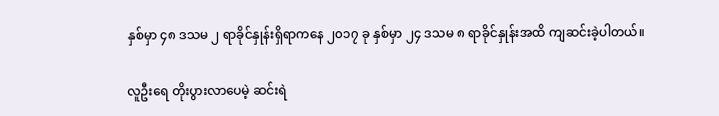နှစ်မှာ ၄၈ ဒသမ ၂ ရာခိုင်နှုန်းရှိရာကနေ ၂၀၁၇ ခု နှစ်မှာ ၂၄ ဒသမ ၈ ရာခိုင်နှုန်းအထိ ကျဆင်းခဲ့ပါတယ်။

လူဦးရေ တိုးပွားလာပေမဲ့ ဆင်းရဲ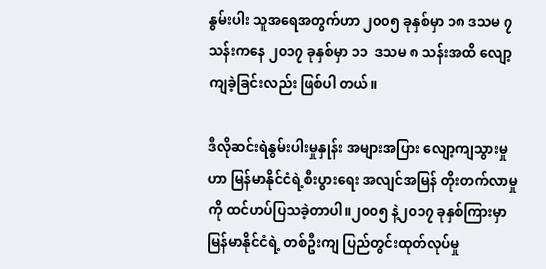နွမ်းပါး သူအရေအတွက်ဟာ ၂၀၀၅ ခုနှစ်မှာ ၁၈ ဒသမ ၇ သန်းကနေ ၂၀၁၇ ခုနှစ်မှာ ၁၁  ဒသမ ၈ သန်းအထိ လျော့ကျခဲ့ခြင်းလည်း ဖြစ်ပါ တယ်။

ဒီလိုဆင်းရဲနွမ်းပါးမှုနှုန်း အများအပြား လျော့ကျသွားမှုဟာ မြန်မာနိုင်ငံရဲ့စီးပွားရေး အလျင်အမြန် တိုးတက်လာမှုကို ထင်ဟပ်ပြသခဲ့တာပါ။၂၀၀၅ နဲ့၂၀၁၇ ခုနှစ်ကြားမှာ မြန်မာနိုင်ငံရဲ့ တစ်ဦးကျ ပြည်တွင်းထုတ်လုပ်မှု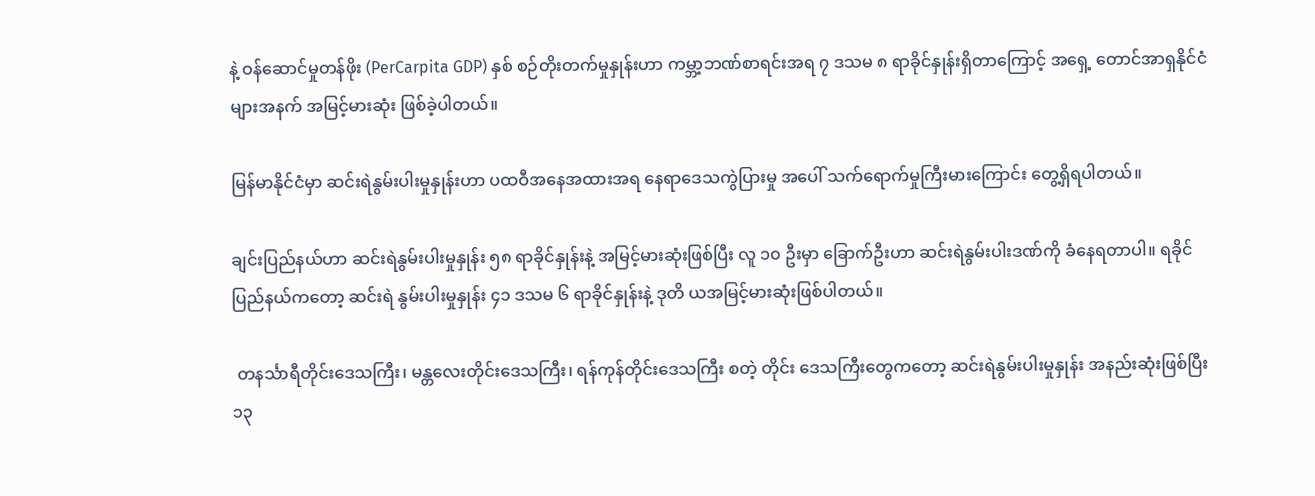နဲ့ ဝန်ဆောင်မှုတန်ဖိုး (PerCarpita GDP) နှစ် စဉ်တိုးတက်မှုနှုန်းဟာ ကမ္ဘာ့ဘဏ်စာရင်းအရ ၇ ဒသမ ၈ ရာခိုင်နှုန်းရှိတာကြောင့် အရှေ့ တောင်အာရှနိုင်ငံများအနက် အမြင့်မားဆုံး ဖြစ်ခဲ့ပါတယ်။

မြန်မာနိုင်ငံမှာ ဆင်းရဲနွမ်းပါးမှုနှုန်းဟာ ပထဝီအနေအထားအရ နေရာဒေသကွဲပြားမှု အပေါ် သက်ရောက်မှုကြီးမားကြောင်း တွေ့ရှိရပါတယ်။

ချင်းပြည်နယ်ဟာ ဆင်းရဲနွမ်းပါးမှုနှုန်း ၅၈ ရာခိုင်နှုန်းနဲ့ အမြင့်မားဆုံးဖြစ်ပြီး လူ ၁၀ ဦးမှာ ခြောက်ဦးဟာ ဆင်းရဲနွမ်းပါးဒဏ်ကို ခံနေရတာပါ။ ရခိုင်ပြည်နယ်ကတော့ ဆင်းရဲ နွမ်းပါးမှုနှုန်း ၄၁ ဒသမ ၆ ရာခိုင်နှုန်းနဲ့ ဒုတိ ယအမြင့်မားဆုံးဖြစ်ပါတယ်။

 တနင်္သာရီတိုင်းဒေသကြီး၊ မန္တလေးတိုင်းဒေသကြီး၊ ရန်ကုန်တိုင်းဒေသကြီး စတဲ့ တိုင်း ဒေသကြီးတွေကတော့ ဆင်းရဲနွမ်းပါးမှုနှုန်း အနည်းဆုံးဖြစ်ပြီး ၁၃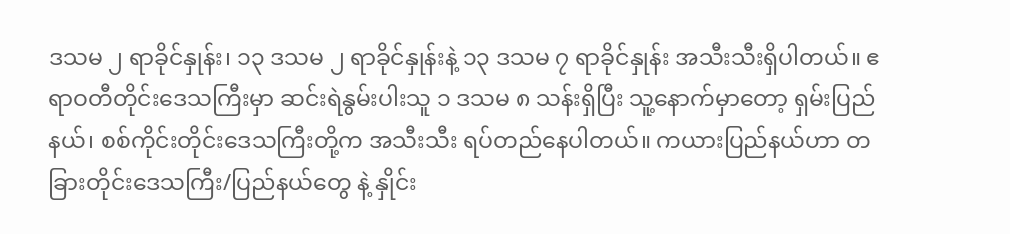ဒသမ ၂ ရာခိုင်နှုန်း၊ ၁၃ ဒသမ ၂ ရာခိုင်နှုန်းနဲ့ ၁၃ ဒသမ ၇ ရာခိုင်နှုန်း အသီးသီးရှိပါတယ်။ ဧရာဝတီတိုင်းဒေသကြီးမှာ ဆင်းရဲနွမ်းပါးသူ ၁ ဒသမ ၈ သန်းရှိပြီး သူ့နောက်မှာတော့ ရှမ်းပြည်နယ်၊ စစ်ကိုင်းတိုင်းဒေသကြီးတို့က အသီးသီး ရပ်တည်နေပါတယ်။ ကယားပြည်နယ်ဟာ တခြားတိုင်းဒေသကြီး/ပြည်နယ်တွေ နဲ့ နှိုင်း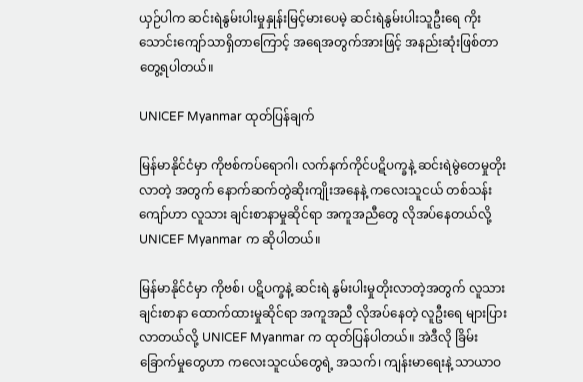ယှဉ်ပါက ဆင်းရဲနွမ်းပါးမှုနှုန်းမြင့်မားပေမဲ့ ဆင်းရဲနွမ်းပါးသူဦးရေ ကိုးသောင်းကျော်သာရှိတာကြောင့် အရေအတွက်အားဖြင့် အနည်းဆုံးဖြစ်တာ တွေ့ရပါတယ်။

UNICEF Myanmar ထုတ်ပြန်ချက်

မြန်မာနိုင်ငံမှာ ကိုဗစ်ကပ်ရောဂါ၊ လက်နက်ကိုင်ပဋိပက္ခနဲ့ ဆင်းရဲမွဲတေမှုတိုးလာတဲ့ အတွက် နောက်ဆက်တွဲဆိုးကျိုးအနေနဲ့ ကလေးသူငယ် တစ်သန်းကျော်ဟာ လူသား ချင်းစာနာမှုဆိုင်ရာ အကူအညီတွေ လိုအပ်နေတယ်လို့ UNICEF Myanmar က ဆိုပါတယ်။

မြန်မာနိုင်ငံမှာ ကိုဗစ်၊ ပဋိပက္ခနဲ့ ဆင်းရဲ နွမ်းပါးမှုတိုးလာတဲ့အတွက် လူသားချင်းစာနာ ထောက်ထားမှုဆိုင်ရာ အကူအညီ လိုအပ်နေတဲ့ လူဦးရေ များပြားလာတယ်လို့ UNICEF Myanmar က ထုတ်ပြန်ပါတယ်။ အဲဒီလို ခြိမ်းခြောက်မှုတွေဟာ ကလေးသူငယ်တွေရဲ့ အသက်၊ ကျန်းမာရေးနဲ့ သာယာဝ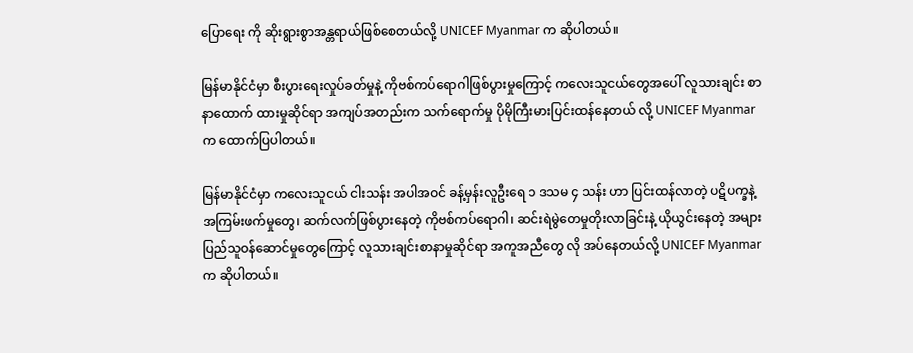ပြောရေး ကို ဆိုးရွားစွာအန္တရာယ်ဖြစ်စေတယ်လို့ UNICEF Myanmar က ဆိုပါတယ်။

မြန်မာနိုင်ငံမှာ စီးပွားရေးလှုပ်ခတ်မှုနဲ့ ကိုဗစ်ကပ်ရောဂါဖြစ်ပွားမှုကြောင့် ကလေးသူငယ်တွေအပေါ် လူသားချင်း စာနာထောက် ထားမှုဆိုင်ရာ အကျပ်အတည်းက သက်ရောက်မှု ပိုမိုကြီးမားပြင်းထန်နေတယ် လို့ UNICEF Myanmar က ထောက်ပြပါတယ်။

မြန်မာနိုင်ငံမှာ ကလေးသူငယ် ငါးသန်း အပါအဝင် ခန့်မှန်းလူဦးရေ ၁ ဒသမ ၄ သန်း ဟာ ပြင်းထန်လာတဲ့ ပဋိပက္ခနဲ့ အကြမ်းဖက်မှုတွေ၊ ဆက်လက်ဖြစ်ပွားနေတဲ့ ကိုဗစ်ကပ်ရောဂါ၊ ဆင်းရဲမွဲတေမှုတိုးလာခြင်းနဲ့ ယိုယွင်းနေတဲ့ အများပြည်သူဝန်ဆောင်မှုတွေကြောင့် လူသားချင်းစာနာမှုဆိုင်ရာ အကူအညီတွေ လို အပ်နေတယ်လို့ UNICEF Myanmar က ဆိုပါတယ်။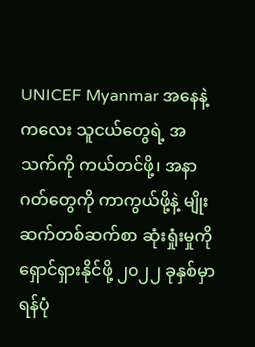UNICEF Myanmar အနေနဲ့ ကလေး သူငယ်တွေရဲ့ အသက်ကို ကယ်တင်ဖို့၊ အနာဂတ်တွေကို ကာကွယ်ဖို့နဲ့ မျိုးဆက်တစ်ဆက်စာ ဆုံးရှုံးမှုကို ရှောင်ရှားနိုင်ဖို့ ၂၀၂၂ ခုနှစ်မှာ ရန်ပုံ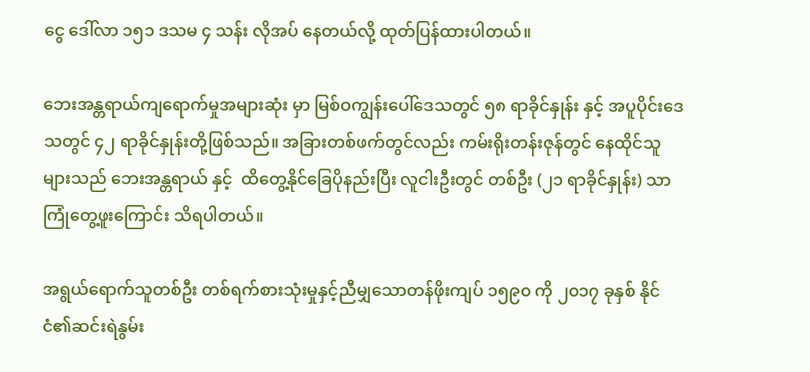ငွေ ဒေါ်လာ ၁၅၁ ဒသမ ၄ သန်း လိုအပ် နေတယ်လို့ ထုတ်ပြန်ထားပါတယ်။

ဘေးအန္တရာယ်ကျရောက်မှုအများဆုံး မှာ မြစ်ဝကျွန်းပေါ်ဒေသတွင် ၅၈ ရာခိုင်နှုန်း နှင့် အပူပိုင်းဒေသတွင် ၄၂ ရာခိုင်နှုန်းတို့ဖြစ်သည်။ အခြားတစ်ဖက်တွင်လည်း ကမ်းရိုးတန်းဇုန်တွင် နေထိုင်သူများသည် ဘေးအန္တရာယ် နှင့်  ထိတွေ့နိုင်ခြေပိုနည်းပြီး လူငါးဦးတွင် တစ်ဦး (၂၁ ရာခိုင်နှုန်း) သာ ကြုံတွေ့ဖူးကြောင်း သိရပါတယ်။

အရွယ်ရောက်သူတစ်ဦး တစ်ရက်စားသုံးမှုနှင့်ညီမျှသောတန်ဖိုးကျပ် ၁၅၉၀ ကို ၂၀၁၇ ခုနှစ် နိုင်ငံ၏ဆင်းရဲနွမ်း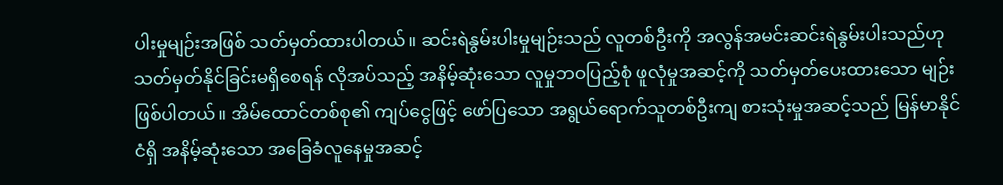ပါးမှုမျဉ်းအဖြစ် သတ်မှတ်ထားပါတယ်။ ဆင်းရဲနွမ်းပါးမှုမျဉ်းသည် လူတစ်ဦးကို အလွန်အမင်းဆင်းရဲနွမ်းပါးသည်ဟု သတ်မှတ်နိုင်ခြင်းမရှိစေရန် လိုအပ်သည့် အနိမ့်ဆုံးသော လူမှုဘဝပြည့်စုံ ဖူလုံမှုအဆင့်ကို သတ်မှတ်ပေးထားသော မျဉ်းဖြစ်ပါတယ်။ အိမ်ထောင်တစ်စု၏ ကျပ်ငွေဖြင့် ဖော်ပြသော အရွယ်ရောက်သူတစ်ဦးကျ စားသုံးမှုအဆင့်သည် မြန်မာနိုင်ငံရှိ အနိမ့်ဆုံးသော အခြေခံလူနေမှုအဆင့်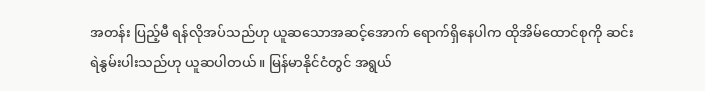အတန်း ပြည့်မီ ရန်လိုအပ်သည်ဟု ယူဆသောအဆင့်အောက် ရောက်ရှိနေပါက ထိုအိမ်ထောင်စုကို ဆင်း ရဲနွမ်းပါးသည်ဟု ယူဆပါတယ်။ မြန်မာနိုင်ငံတွင် အရွယ်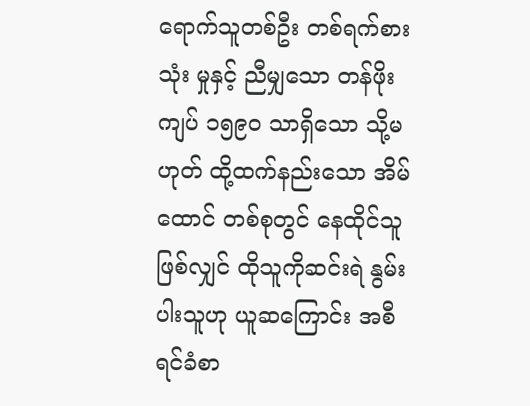ရောက်သူတစ်ဦး တစ်ရက်စားသုံး မှုနှင့် ညီမျှသော တန်ဖိုးကျပ် ၁၅၉၀ သာရှိသော သို့မဟုတ် ထို့ထက်နည်းသော အိမ်ထောင် တစ်စုတွင် နေထိုင်သူဖြစ်လျှင် ထိုသူကိုဆင်းရဲ နွမ်းပါးသူဟု ယူဆကြောင်း အစီရင်ခံစာ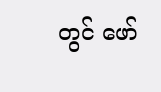တွင် ဖော်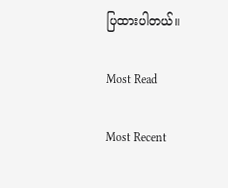ပြထားပါတယ်။

Most Read

Most Recent